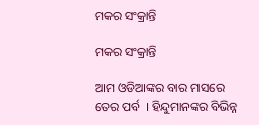ମକର ସଂକ୍ରାନ୍ତି

ମକର ସଂକ୍ରାନ୍ତି

ଆମ ଓଡିଆଙ୍କର ବାର ମାସରେ ତେର ପର୍ବ  । ହିନ୍ଦୁମାନଙ୍କର ବିଭିନ୍ନ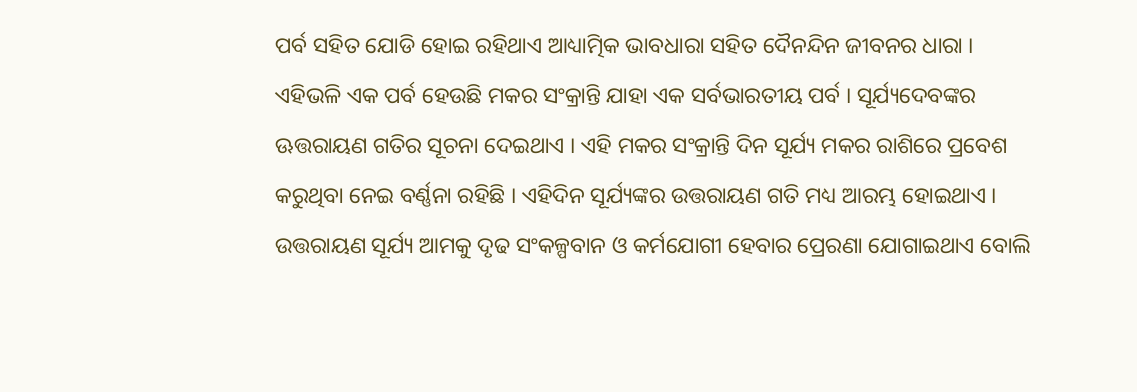ପର୍ବ ସହିତ ଯୋଡି ହୋଇ ରହିଥାଏ ଆଧ୍ୟାତ୍ମିକ ଭାବଧାରା ସହିତ ଦୈନନ୍ଦିନ ଜୀବନର ଧାରା । ଏହିଭଳି ଏକ ପର୍ବ ହେଉଛି ମକର ସଂକ୍ରାନ୍ତି ଯାହା ଏକ ସର୍ବଭାରତୀୟ ପର୍ବ । ସୂର୍ଯ୍ୟଦେବଙ୍କର ଊତ୍ତରାୟଣ ଗତିର ସୂଚନା ଦେଇଥାଏ । ଏହି ମକର ସଂକ୍ରାନ୍ତି ଦିନ ସୂର୍ଯ୍ୟ ମକର ରାଶିରେ ପ୍ରବେଶ କରୁଥିବା ନେଇ ବର୍ଣ୍ଣନା ରହିଛି । ଏହିଦିନ ସୂର୍ଯ୍ୟଙ୍କର ଉତ୍ତରାୟଣ ଗତି ମଧ୍ୟ ଆରମ୍ଭ ହୋଇଥାଏ । ଉତ୍ତରାୟଣ ସୂର୍ଯ୍ୟ ଆମକୁ ଦୃଢ ସଂକଳ୍ପବାନ ଓ କର୍ମଯୋଗୀ ହେବାର ପ୍ରେରଣା ଯୋଗାଇଥାଏ ବୋଲି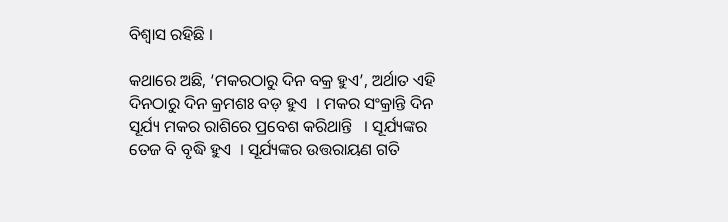ବିଶ୍ୱାସ ରହିଛି ।

କଥାରେ ଅଛି, ‘ମକରଠାରୁ ଦିନ ବକ୍ର ହୁଏ’, ଅର୍ଥାତ ଏହି ଦିନଠାରୁ ଦିନ କ୍ରମଶଃ ବଡ଼ ହୁଏ  । ମକର ସଂକ୍ରାନ୍ତି ଦିନ ସୂର୍ଯ୍ୟ ମକର ରାଶିରେ ପ୍ରବେଶ କରିଥାନ୍ତି   । ସୂର୍ଯ୍ୟଙ୍କର ତେଜ ବି ବୃଦ୍ଧି ହୁଏ  । ସୂର୍ଯ୍ୟଙ୍କର ଉତ୍ତରାୟଣ ଗତି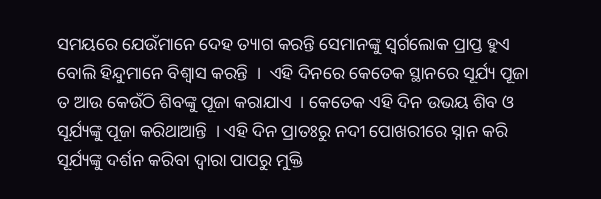ସମୟରେ ଯେଉଁମାନେ ଦେହ ତ୍ୟାଗ କରନ୍ତି ସେମାନଙ୍କୁ ସ୍ୱର୍ଗଲୋକ ପ୍ରାପ୍ତ ହୁଏ ବୋଲି ହିନ୍ଦୁମାନେ ବିଶ୍ୱାସ କରନ୍ତି  ।  ଏହି ଦିନରେ କେତେକ ସ୍ଥାନରେ ସୂର୍ଯ୍ୟ ପୂଜା ତ ଆଉ କେଉଁଠି ଶିବଙ୍କୁ ପୂଜା କରାଯାଏ  । କେତେକ ଏହି ଦିନ ଉଭୟ ଶିବ ଓ ସୂର୍ଯ୍ୟଙ୍କୁ ପୂଜା କରିଥାଆନ୍ତି  । ଏହି ଦିନ ପ୍ରାତଃରୁ ନଦୀ ପୋଖରୀରେ ସ୍ନାନ କରି ସୂର୍ଯ୍ୟଙ୍କୁ ଦର୍ଶନ କରିବା ଦ୍ୱାରା ପାପରୁ ମୁକ୍ତି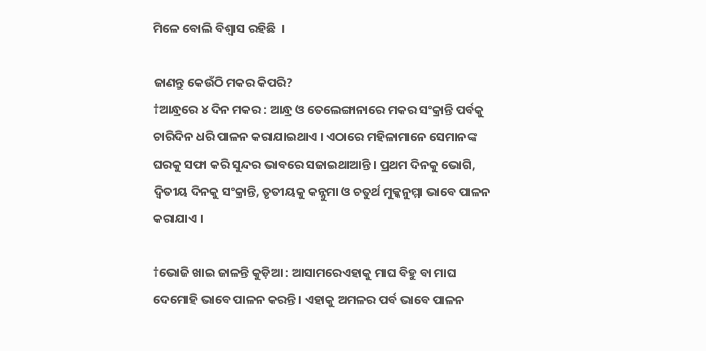ମିଳେ ବୋଲି ବିଶ୍ୱାସ ରହିଛି  ।

ଜାଣନ୍ତୁ କେଉଁଠି ମକର କିପରି?
†ଆନ୍ଧ୍ରରେ ୪ ଦିନ ମକର : ଆନ୍ଧ୍ର ଓ ତେଲେଙ୍ଗାନାରେ ମକର ସଂକ୍ରାନ୍ତି ପର୍ବକୁ ଚାରିଦିନ ଧରି ପାଳନ କରାଯାଇଥାଏ । ଏଠାରେ ମହିଳାମାନେ ସେମାନଙ୍କ ଘରକୁ ସଫା କରି ସୁନ୍ଦର ଭାବରେ ସଜାଇଥାଆନ୍ତି । ପ୍ରଥମ ଦିନକୁ ଭୋଗି, ଦ୍ୱିତୀୟ ଦିନକୁ ସଂକ୍ରାନ୍ତି, ତୃତୀୟକୁ କନ୍ନୁମା ଓ ଚତୁର୍ଥ ମୁକ୍କନୁମ୍ମା ଭାବେ ପାଳନ କରାଯାଏ ।

†ଭୋଜି ଖାଇ ଜାଳନ୍ତି କୁଡ଼ିଆ : ଆସାମରେଏହାକୁ ମାଘ ବିହୁ ବା ମାଘ ଦେମୋହି ଭାବେ ପାଳନ କରନ୍ତି । ଏହାକୁ ଅମଳର ପର୍ବ ଭାବେ ପାଳନ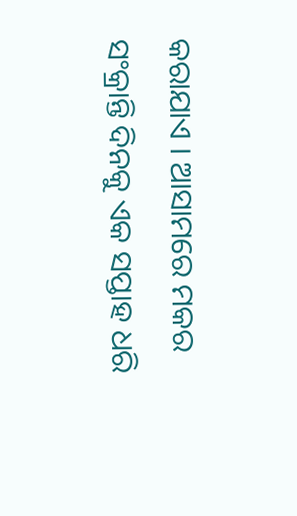କରାଯାଏ । ଆସାମରେ ମକର ସଂକ୍ରାନ୍ତି ଦିନକୁ ଏକ ସପ୍ତାହ ଧରି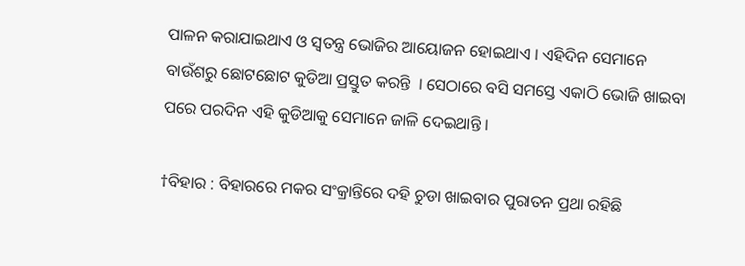ପାଳନ କରାଯାଇଥାଏ ଓ ସ୍ୱତନ୍ତ୍ର ଭୋଜିର ଆୟୋଜନ ହୋଇଥାଏ । ଏହିଦିନ ସେମାନେ ବାଉଁଶରୁ ଛୋଟଛୋଟ କୁଡିଆ ପ୍ରସ୍ତୁତ କରନ୍ତି  । ସେଠାରେ ବସି ସମସ୍ତେ ଏକାଠି ଭୋଜି ଖାଇବା ପରେ ପରଦିନ ଏହି କୁଡିଆକୁ ସେମାନେ ଜାଳି ଦେଇଥାନ୍ତି ।

†ବିହାର : ବିହାରରେ ମକର ସଂକ୍ରାନ୍ତିରେ ଦହି ଚୁଡା ଖାଇବାର ପୁରାତନ ପ୍ରଥା ରହିଛି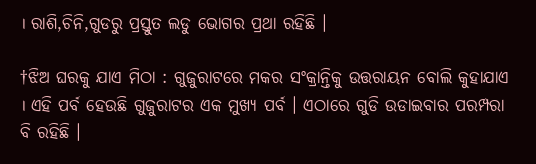। ରାଶି,ଚିନି,ଗୁଡରୁ ପ୍ରସ୍ତୁତ ଲଡୁ ଭୋଗର ପ୍ରଥା ରହିଛି ।

†ଝିଅ ଘରକୁ ଯାଏ ମିଠା : ଗୁଜୁରାଟରେ ମକର ସଂକ୍ରାନ୍ତିକୁ ଉତ୍ତରାୟନ ବୋଲି କୁହାଯାଏ  । ଏହି ପର୍ବ ହେଉଛି ଗୁଜୁରାଟର ଏକ ମୁଖ୍ୟ ପର୍ବ । ଏଠାରେ ଗୁଡି ଉଡାଇବାର ପରମ୍ପରା ବି ରହିଛି ।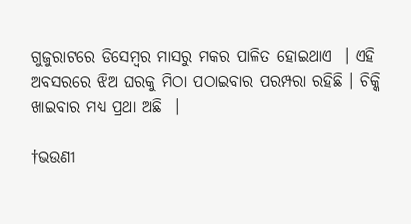ଗୁଜୁରାଟରେ ଡିସେମ୍ବର ମାସରୁ ମକର ପାଳିତ ହୋଇଥାଏ  । ଏହି ଅବସରରେ ଝିଅ ଘରକୁ ମିଠା ପଠାଇବାର ପରମ୍ପରା ରହିଛି । ଚିକ୍କି ଖାଇବାର ମଧ୍ୟ ପ୍ରଥା ଅଛି  ।

†ଭଉଣୀ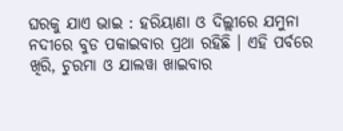ଘରକୁ ଯାଏ ଭାଇ : ହରିୟାଣା ଓ ଦିଲ୍ଲୀରେ ଯମୁନା ନଦୀରେ ବୁଡ ପକାଇବାର ପ୍ରଥା ରହିଛି । ଏହି ପର୍ବରେ ଖିରି, ଚୁରମା ଓ ଯାଲୱା ଖାଇବାର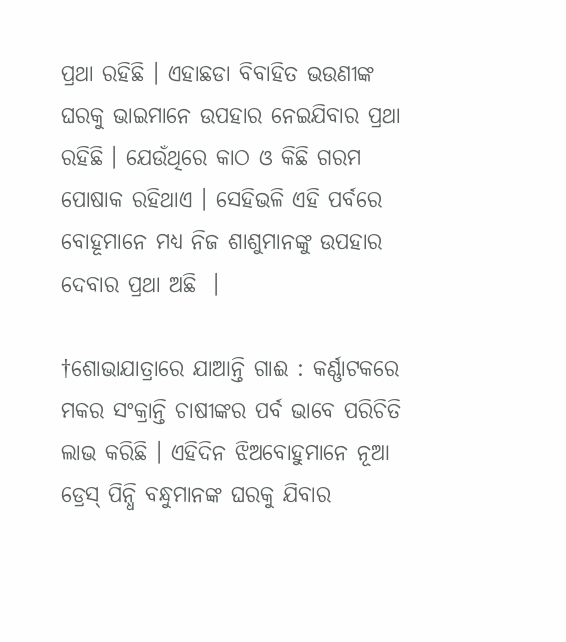ପ୍ରଥା ରହିଛି । ଏହାଛଡା ବିବାହିତ ଭଉଣୀଙ୍କ ଘରକୁ ଭାଇମାନେ ଉପହାର ନେଇଯିବାର ପ୍ରଥା ରହିଛି । ଯେଉଁଥିରେ କାଠ ଓ କିଛି ଗରମ ପୋଷାକ ରହିଥାଏ । ସେହିଭଳି ଏହି ପର୍ବରେ ବୋହୂମାନେ ମଧ୍ୟ ନିଜ ଶାଶୁମାନଙ୍କୁ ଉପହାର ଦେବାର ପ୍ରଥା ଅଛି  ।

†ଶୋଭାଯାତ୍ରାରେ ଯାଆନ୍ତି ଗାଈ : କର୍ଣ୍ଣାଟକରେ ମକର ସଂକ୍ରାନ୍ତି ଚାଷୀଙ୍କର ପର୍ବ ଭାବେ ପରିଚିତି ଲାଭ କରିଛି । ଏହିଦିନ ଝିଅବୋହୁମାନେ ନୂଆ ଡ୍ରେସ୍ ପିନ୍ଧି ବନ୍ଧୁମାନଙ୍କ ଘରକୁ ଯିବାର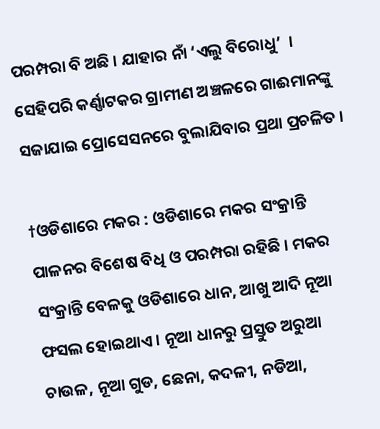ପରମ୍ପରା ବି ଅଛି । ଯାହାର ନାଁ ‘ଏଲୁ ବିରୋଧୁ’  । ସେହିପରି କର୍ଣ୍ଣାଟକର ଗ୍ରାମୀଣ ଅଞ୍ଚଳରେ ଗାଈମାନଙ୍କୁ ସଜାଯାଇ ପ୍ରୋସେସନରେ ବୁଲାଯିବାର ପ୍ରଥା ପ୍ରଚଳିତ ।

†ଓଡିଶାରେ ମକର : ଓଡିଶାରେ ମକର ସଂକ୍ରାନ୍ତି ପାଳନର ବିଶେଷ ବିଧି ଓ ପରମ୍ପରା ରହିଛି । ମକର ସଂକ୍ରାନ୍ତି ବେଳକୁ ଓଡିଶାରେ ଧାନ, ଆଖୁ ଆଦି ନୂଆ ଫସଲ ହୋଇଥାଏ । ନୂଆ ଧାନରୁ ପ୍ରସ୍ତୁତ ଅରୁଆ ଚାଉଳ, ନୂଆ ଗୁଡ, ଛେନା, କଦଳୀ, ନଡିଆ,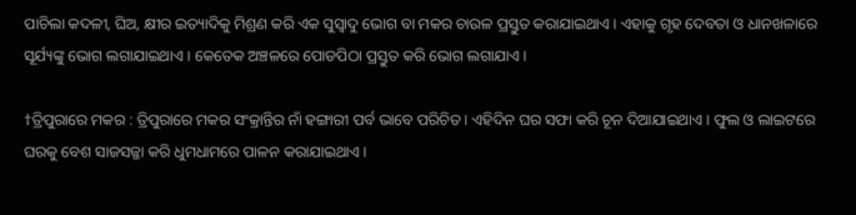ପାଚିଲା କଦଳୀ, ଘିଅ, କ୍ଷୀର ଇତ୍ୟାଦିକୁ ମିଶ୍ରଣ କରି ଏକ ସୁସ୍ୱାଦୁ ଭୋଗ ବା ମକର ଚାଉଳ ପ୍ରସ୍ତୁତ କରାଯାଇଥାଏ । ଏହାକୁ ଗୃହ ଦେବତା ଓ ଧାନଖଳାରେ ସୂର୍ଯ୍ୟଙ୍କୁ ଭୋଗ ଲଗାଯାଇଥାଏ । କେତେକ ଅଞ୍ଚଳରେ ପୋଡପିଠା ପ୍ରସ୍ତୁତ କରି ଭୋଗ ଲଗାଯାଏ ।

†ତ୍ରିପୁରାରେ ମକର : ତ୍ରିପୁରାରେ ମକର ସଂକ୍ରାନ୍ତିର ନାଁ ହଙ୍ଗାରୀ ପର୍ବ ଭାବେ ପରିଚିତ । ଏହିଦିନ ଘର ସଫା କରି ଚୂନ ଦିଆଯାଇଥାଏ । ଫୁଲ ଓ ଲାଇଟରେ ଘରକୁ ବେଶ ସାଜସଜ୍ଜା କରି ଧୁମଧାମରେ ପାଳନ କରାଯାଇଥାଏ ।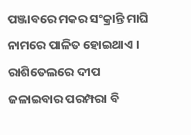ପଞ୍ଜାବରେ ମକର ସଂକ୍ରାନ୍ତି ମାଘି ନାମରେ ପାଳିତ ହୋଇଥାଏ । ରାଶିତେଲରେ ଦୀପ ଜଳାଇବାର ପରମ୍ପରା ବି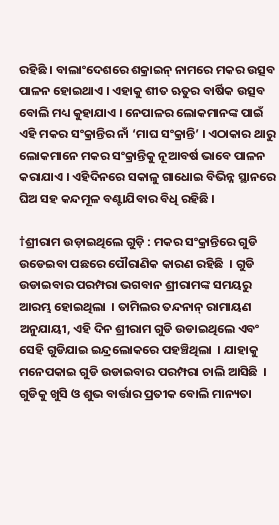ରହିଛି । ବାଲାଂଦେଶରେ ଶକ୍ରାଇନ୍ ନାମରେ ମକର ଉତ୍ସବ ପାଳନ ହୋଇଥାଏ । ଏହାକୁ ଶୀତ ଋତୁର ବାର୍ଷିକ ଉତ୍ସବ ବୋଲି ମଧ୍ୟ କୁହାଯାଏ । ନେପାଳର ଲୋକମାନଙ୍କ ପାଇଁ ଏହି ମକର ସଂକ୍ରାନ୍ତିର ନାଁ ‘ମାଘ ସଂକ୍ରାନ୍ତି’ । ଏଠାକାର ଥାରୁ ଲୋକମାନେ ମକର ସଂକ୍ରାନ୍ତିକୁ ନୂଆବର୍ଷ ଭାବେ ପାଳନ କରାଯାଏ । ଏହିଦିନରେ ସକାଳୁ ଗାଧୋଇ ବିଭିନ୍ନ ସ୍ଥାନରେ ଘିଅ ସହ କନ୍ଦମୂଳ ବଣ୍ଟାଯିବାର ବିଧି ରହିଛି ।

†ଶ୍ରୀରାମ ଉଡ଼ାଇଥିଲେ ଗୁଡ଼ି : ମକର ସଂକ୍ରାନ୍ତିରେ ଗୁଡି ଉଡେଇବା ପଛରେ ପୌରାଣିକ କାରଣ ରହିଛି  । ଗୁଡି ଉଡାଇବାର ପରମ୍ପରା ଭଗବାନ ଶ୍ରୀରାମଙ୍କ ସମୟରୁ ଆରମ୍ଭ ହୋଇଥିଲା  । ତାମିଲର ତନ୍ଦନାନ୍ ରାମାୟଣ ଅନୁଯାୟୀ, ଏହି ଦିନ ଶ୍ରୀରାମ ଗୁଡି ଉଡାଇଥିଲେ ଏବଂ ସେହି ଗୁଡିଯାଇ ଇନ୍ଦ୍ରଲୋକରେ ପହଞ୍ଚିଥିଲା  । ଯାହାକୁ ମନେପକାଇ ଗୁଡି ଉଡାଇବାର ପରମ୍ପରା ଚାଲି ଆସିଛି  । ଗୁଡିକୁ ଖୁସି ଓ ଶୁଭ ବାର୍ତ୍ତାର ପ୍ରତୀକ ବୋଲି ମାନ୍ୟତା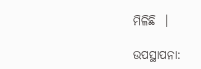ମିଳିଛି  ।

ଉପସ୍ଥାପନା: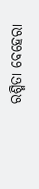ରଶ୍ମିତା ବେହେରା